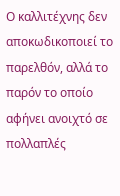Ο καλλιτέχνης δεν αποκωδικοποιεί το παρελθόν, αλλά το παρόν το οποίο αφήνει ανοιχτό σε πολλαπλές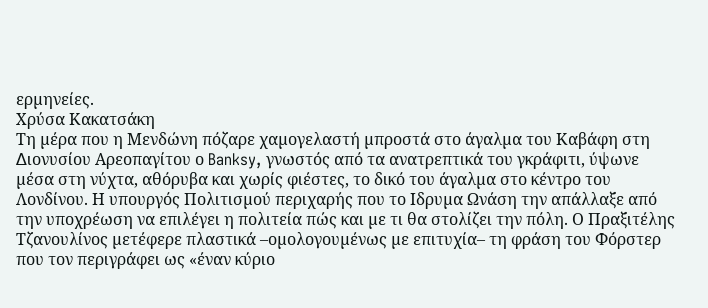ερµηνείες.
Χρύσα Κακατσάκη
Τη µέρα που η Μενδώνη πόζαρε χαµογελαστή µπροστά στο άγαλµα του Καβάφη στη ∆ιονυσίου Αρεοπαγίτου ο Banksy, γνωστός από τα ανατρεπτικά του γκράφιτι, ύψωνε µέσα στη νύχτα, αθόρυβα και χωρίς φιέστες, το δικό του άγαλµα στο κέντρο του Λονδίνου. Η υπουργός Πολιτισµού περιχαρής που το Ιδρυµα Ωνάση την απάλλαξε από την υποχρέωση να επιλέγει η πολιτεία πώς και µε τι θα στολίζει την πόλη. Ο Πραξιτέλης Τζανουλίνος µετέφερε πλαστικά –οµολογουµένως µε επιτυχία– τη φράση του Φόρστερ που τον περιγράφει ως «έναν κύριο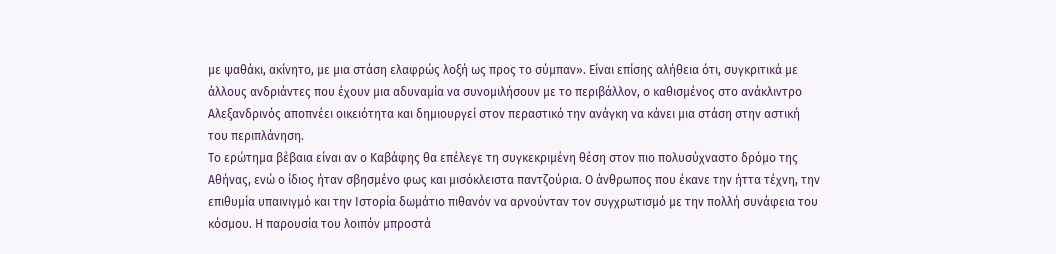µε ψαθάκι, ακίνητο, µε µια στάση ελαφρώς λοξή ως προς το σύµπαν». Είναι επίσης αλήθεια ότι, συγκριτικά µε άλλους ανδριάντες που έχουν µια αδυναµία να συνοµιλήσουν µε το περιβάλλον, ο καθισµένος στο ανάκλιντρο Αλεξανδρινός αποπνέει οικειότητα και δηµιουργεί στον περαστικό την ανάγκη να κάνει µια στάση στην αστική του περιπλάνηση.
Το ερώτηµα βέβαια είναι αν ο Καβάφης θα επέλεγε τη συγκεκριµένη θέση στον πιο πολυσύχναστο δρόµο της Αθήνας, ενώ ο ίδιος ήταν σβησµένο φως και µισόκλειστα παντζούρια. Ο άνθρωπος που έκανε την ήττα τέχνη, την επιθυµία υπαινιγµό και την Ιστορία δωµάτιο πιθανόν να αρνούνταν τον συγχρωτισµό µε την πολλή συνάφεια του κόσµου. Η παρουσία του λοιπόν µπροστά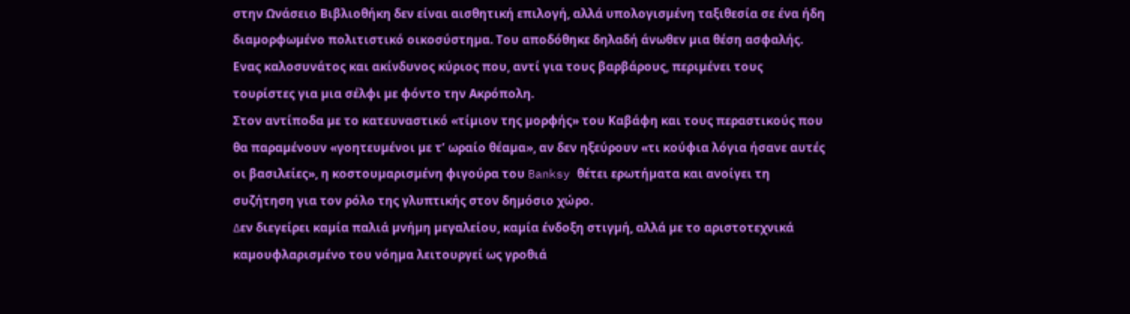στην Ωνάσειο Βιβλιοθήκη δεν είναι αισθητική επιλογή, αλλά υπολογισµένη ταξιθεσία σε ένα ήδη διαµορφωµένο πολιτιστικό οικοσύστηµα. Του αποδόθηκε δηλαδή άνωθεν µια θέση ασφαλής. Ενας καλοσυνάτος και ακίνδυνος κύριος που, αντί για τους βαρβάρους, περιµένει τους τουρίστες για µια σέλφι µε φόντο την Ακρόπολη.
Στον αντίποδα µε το κατευναστικό «τίµιον της µορφής» του Καβάφη και τους περαστικούς που θα παραµένουν «γοητευµένοι µε τ’ ωραίο θέαµα», αν δεν ηξεύρουν «τι κούφια λόγια ήσανε αυτές οι βασιλείες», η κοστουµαρισµένη φιγούρα του Banksy θέτει ερωτήµατα και ανοίγει τη συζήτηση για τον ρόλο της γλυπτικής στον δηµόσιο χώρο.
∆εν διεγείρει καµία παλιά µνήµη µεγαλείου, καµία ένδοξη στιγµή, αλλά µε το αριστοτεχνικά καµουφλαρισµένο του νόηµα λειτουργεί ως γροθιά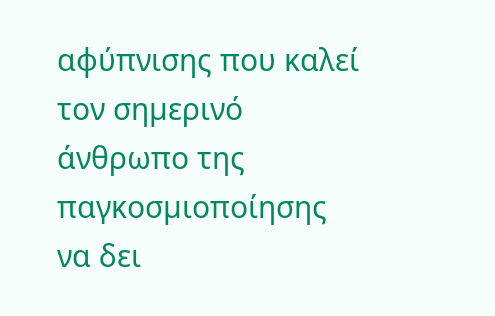αφύπνισης που καλεί τον σηµερινό άνθρωπο της παγκοσµιοποίησης να δει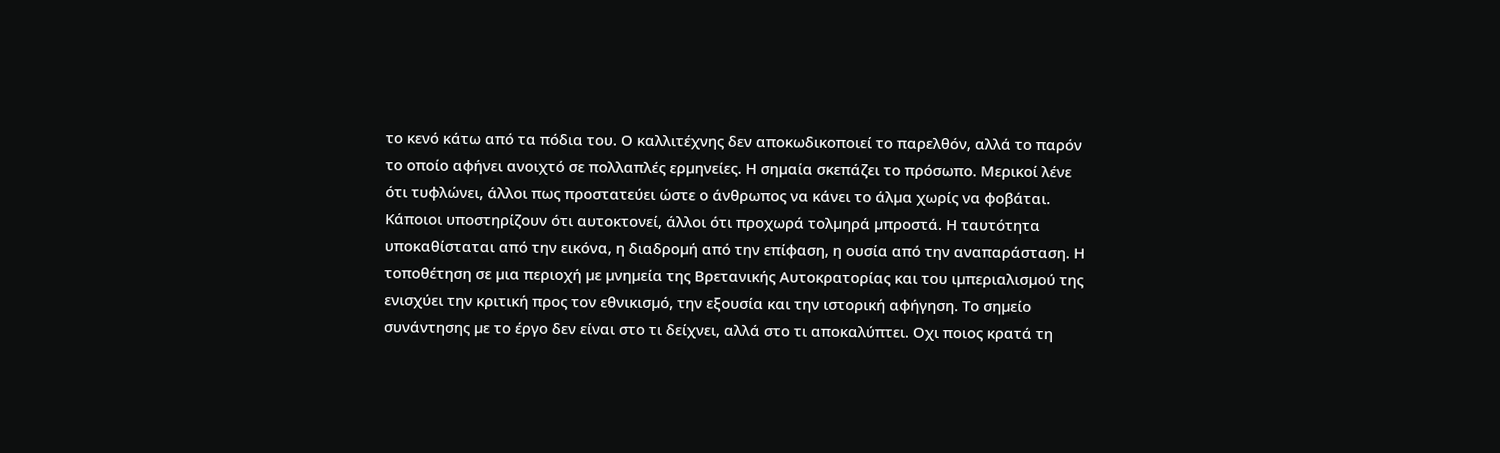το κενό κάτω από τα πόδια του. Ο καλλιτέχνης δεν αποκωδικοποιεί το παρελθόν, αλλά το παρόν το οποίο αφήνει ανοιχτό σε πολλαπλές ερµηνείες. Η σηµαία σκεπάζει το πρόσωπο. Μερικοί λένε ότι τυφλώνει, άλλοι πως προστατεύει ώστε ο άνθρωπος να κάνει το άλµα χωρίς να φοβάται. Κάποιοι υποστηρίζουν ότι αυτοκτονεί, άλλοι ότι προχωρά τολµηρά µπροστά. Η ταυτότητα υποκαθίσταται από την εικόνα, η διαδροµή από την επίφαση, η ουσία από την αναπαράσταση. Η τοποθέτηση σε µια περιοχή µε µνηµεία της Βρετανικής Αυτοκρατορίας και του ιµπεριαλισµού της ενισχύει την κριτική προς τον εθνικισµό, την εξουσία και την ιστορική αφήγηση. Το σηµείο συνάντησης µε το έργο δεν είναι στο τι δείχνει, αλλά στο τι αποκαλύπτει. Οχι ποιος κρατά τη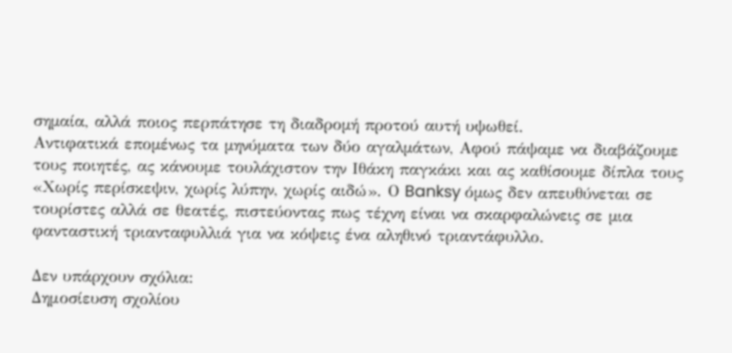σηµαία, αλλά ποιος περπάτησε τη διαδροµή προτού αυτή υψωθεί.
Αντιφατικά εποµένως τα µηνύµατα των δύο αγαλµάτων, Αφού πάψαµε να διαβάζουµε τους ποιητές, ας κάνουµε τουλάχιστον την Ιθάκη παγκάκι και ας καθίσουµε δίπλα τους «Χωρίς περίσκεψιν, χωρίς λύπην, χωρίς αιδώ». Ο Banksy όµως δεν απευθύνεται σε τουρίστες αλλά σε θεατές, πιστεύοντας πως τέχνη είναι να σκαρφαλώνεις σε µια φανταστική τριανταφυλλιά για να κόψεις ένα αληθινό τριαντάφυλλο.

Δεν υπάρχουν σχόλια:
Δημοσίευση σχολίου